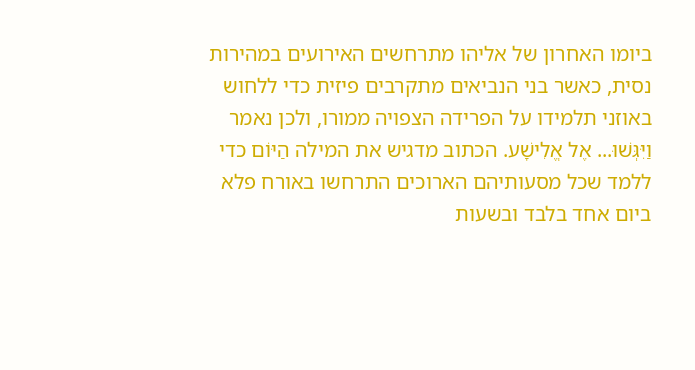ביומו האחרון של אליהו מתרחשים האירועים במהירות נסית, כאשר בני הנביאים מתקרבים פיזית כדי ללחוש באוזני תלמידו על הפרידה הצפויה ממורו, ולכן נאמר וַיִּגְּשׁוּ... אֶל אֱלִישָׁע. הכתוב מדגיש את המילה הַיּוֹם כדי ללמד שכל מסעותיהם הארוכים התרחשו באורח פלא ביום אחד בלבד ובשעות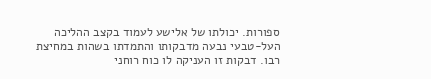ספורות. יכולתו של אלישע לעמוד בקצב ההליכה העל-טבעי נבעה מדבקותו והתמדתו בשהות במחיצת רבו. דבקות זו העניקה לו כוח רוחני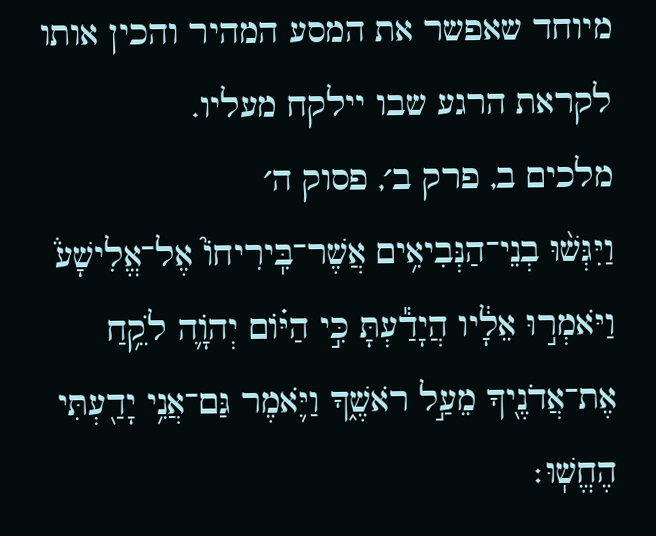מיוחד שאפשר את המסע המהיר והכין אותו לקראת הרגע שבו יילקח מעליו.
מלכים ב, פרק ב׳, פסוק ה׳
וַיִּגְּשׁ֨וּ בְנֵי־הַנְּבִיאִ֥ים אֲשֶׁר־בִּֽירִיחוֹ֮ אֶל־אֱלִישָׁע֒ וַיֹּאמְר֣וּ אֵלָ֔יו הֲיָדַ֕עְתָּ כִּ֣י הַיּ֗וֹם יְהֹוָ֛ה לֹקֵ֥חַ אֶת־אֲדֹנֶ֖יךָ מֵעַ֣ל רֹאשֶׁ֑ךָ וַיֹּ֛אמֶר גַּם־אֲנִ֥י יָדַ֖עְתִּי הֶחֱשֽׁוּ׃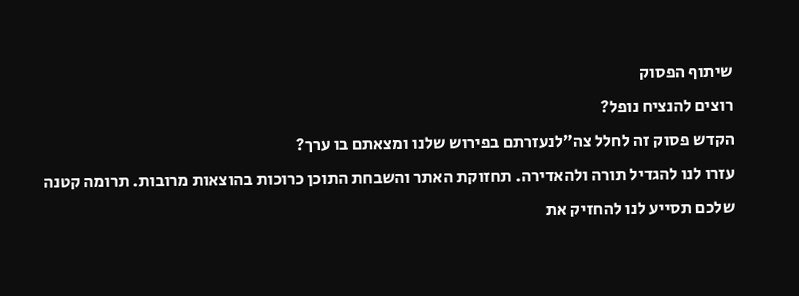שיתוף הפסוק
רוצים להנציח נופל?
הקדש פסוק זה לחלל צה״לנעזרתם בפירוש שלנו ומצאתם בו ערך?
עזרו לנו להגדיל תורה ולהאדירה. תחזוקת האתר והשבחת התוכן כרוכות בהוצאות מרובות. תרומה קטנה שלכם תסייע לנו להחזיק את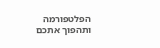הפלטפורמה ותהפוך אתכם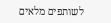לשותפים מלאים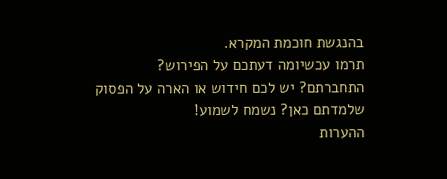בהנגשת חוכמת המקרא.
תרמו עכשיומה דעתכם על הפירוש?
התחברתם? יש לכם חידוש או הארה על הפסוק שלמדתם כאן? נשמח לשמוע!
ההערות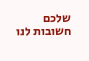שלכם חשובות לנו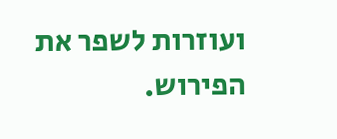ועוזרות לשפר את הפירוש.